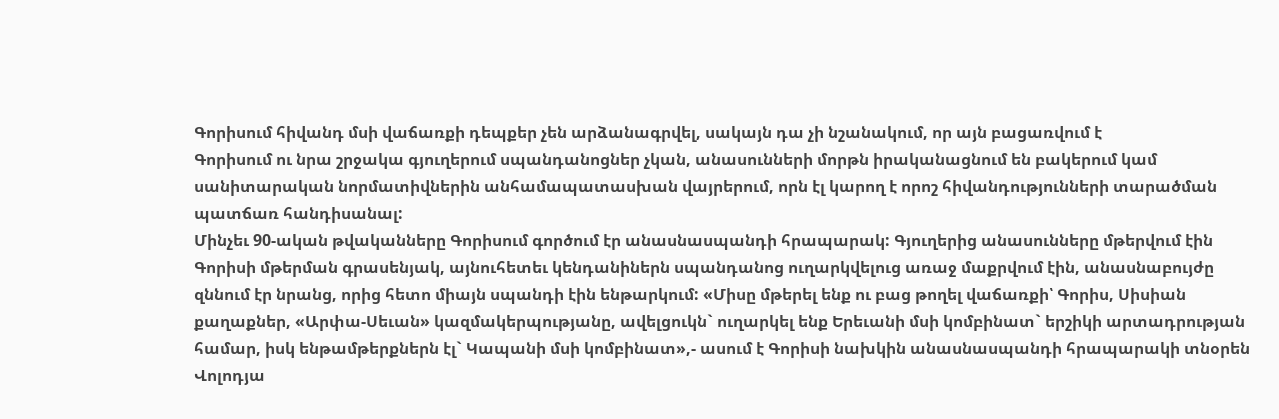Գորիսում հիվանդ մսի վաճառքի դեպքեր չեն արձանագրվել, սակայն դա չի նշանակում, որ այն բացառվում է
Գորիսում ու նրա շրջակա գյուղերում սպանդանոցներ չկան, անասունների մորթն իրականացնում են բակերում կամ սանիտարական նորմատիվներին անհամապատասխան վայրերում, որն էլ կարող է որոշ հիվանդությունների տարածման պատճառ հանդիսանալ:
Մինչեւ 90-ական թվականները Գորիսում գործում էր անասնասպանդի հրապարակ: Գյուղերից անասունները մթերվում էին Գորիսի մթերման գրասենյակ, այնուհետեւ կենդանիներն սպանդանոց ուղարկվելուց առաջ մաքրվում էին, անասնաբույժը զննում էր նրանց, որից հետո միայն սպանդի էին ենթարկում: «Միսը մթերել ենք ու բաց թողել վաճառքի՝ Գորիս, Սիսիան քաղաքներ, «Արփա-Սեւան» կազմակերպությանը, ավելցուկն` ուղարկել ենք Երեւանի մսի կոմբինատ` երշիկի արտադրության համար, իսկ ենթամթերքներն էլ` Կապանի մսի կոմբինատ»,- ասում է Գորիսի նախկին անասնասպանդի հրապարակի տնօրեն Վոլոդյա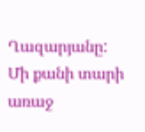Ղազարյանը:
Մի քանի տարի առաջ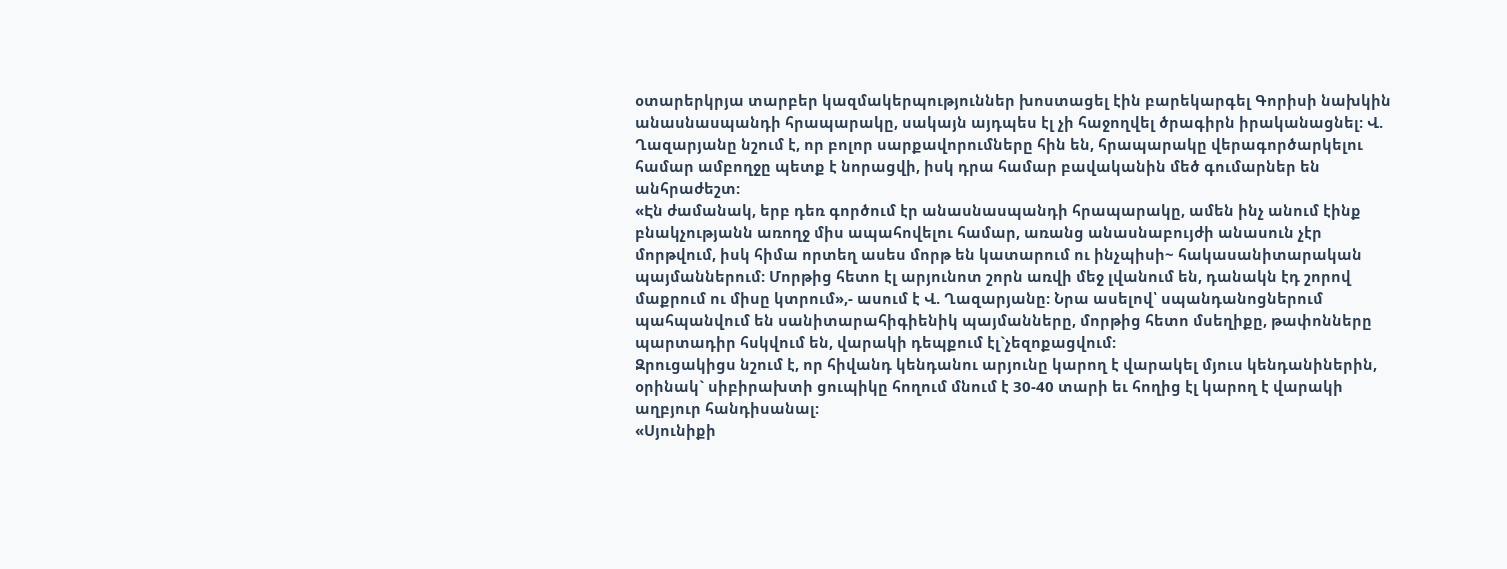օտարերկրյա տարբեր կազմակերպություններ խոստացել էին բարեկարգել Գորիսի նախկին անասնասպանդի հրապարակը, սակայն այդպես էլ չի հաջողվել ծրագիրն իրականացնել: Վ. Ղազարյանը նշում է, որ բոլոր սարքավորումները հին են, հրապարակը վերագործարկելու համար ամբողջը պետք է նորացվի, իսկ դրա համար բավականին մեծ գումարներ են անհրաժեշտ:
«Էն ժամանակ, երբ դեռ գործում էր անասնասպանդի հրապարակը, ամեն ինչ անում էինք բնակչությանն առողջ միս ապահովելու համար, առանց անասնաբույժի անասուն չէր մորթվում, իսկ հիմա որտեղ ասես մորթ են կատարում ու ինչպիսի~ հակասանիտարական պայմաններում: Մորթից հետո էլ արյունոտ շորն առվի մեջ լվանում են, դանակն էդ շորով մաքրում ու միսը կտրում»,- ասում է Վ. Ղազարյանը: Նրա ասելով՝ սպանդանոցներում պահպանվում են սանիտարահիգիենիկ պայմանները, մորթից հետո մսեղիքը, թափոնները պարտադիր հսկվում են, վարակի դեպքում էլ`չեզոքացվում:
Զրուցակիցս նշում է, որ հիվանդ կենդանու արյունը կարող է վարակել մյուս կենդանիներին, օրինակ` սիբիրախտի ցուպիկը հողում մնում է 30-40 տարի եւ հողից էլ կարող է վարակի աղբյուր հանդիսանալ:
«Սյունիքի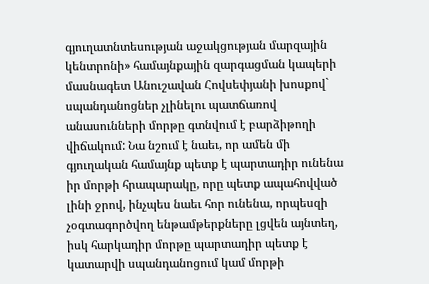գյուղատնտեսության աջակցության մարզային կենտրոնի» համայնքային զարգացման կապերի մասնագետ Անուշավան Հովսեփյանի խոսքով` սպանդանոցներ չլինելու պատճառով անասունների մորթը գտնվում է բարձիթողի վիճակում: Նա նշում է նաեւ, որ ամեն մի գյուղական համայնք պետք է պարտադիր ունենա իր մորթի հրապարակը, որը պետք ապահովված լինի ջրով, ինչպես նաեւ հոր ունենա, որպեսզի չօգտագործվող ենթամթերքները լցվեն այնտեղ, իսկ հարկադիր մորթը պարտադիր պետք է կատարվի սպանդանոցում կամ մորթի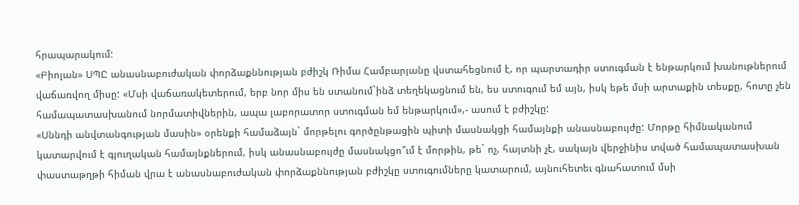հրապարակում:
«Բիոլան» ՍՊԸ անասնաբուժական փորձաքննության բժիշկ Ռիմա Համբարյանը վստահեցնում է, որ պարտադիր ստուգման է ենթարկում խանութներում վաճառվող միսը: «Մսի վաճառակետերում, երբ նոր միս են ստանում`ինձ տեղեկացնում են, ես ստուգում եմ այն, իսկ եթե մսի արտաքին տեսքը, հոտը չեն համապատասխանում նորմատիվներին, ապա լաբորատոր ստուգման եմ ենթարկում»,- ասում է բժիշկը:
«Սննդի անվտանգության մասին» օրենքի համաձայն` մորթելու գործընթացին պիտի մասնակցի համայնքի անասնաբույժը: Մորթը հիմնականում կատարվում է գյուղական համայնքներում, իսկ անասնաբույժը մասնակցո՞ւմ է մորթին, թե` ոչ, հայտնի չէ, սակայն վերջինիս տված համապատասխան փաստաթղթի հիման վրա է անասնաբուժական փորձաքննության բժիշկը ստուգումները կատարում, այնուհետեւ գնահատում մսի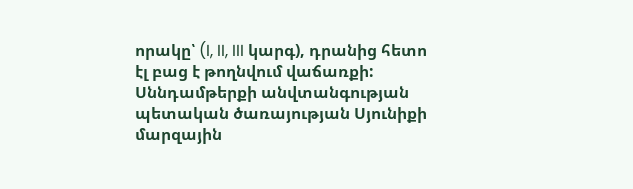որակը՝ (I, II, III կարգ), դրանից հետո էլ բաց է թողնվում վաճառքի:
Սննդամթերքի անվտանգության պետական ծառայության Սյունիքի մարզային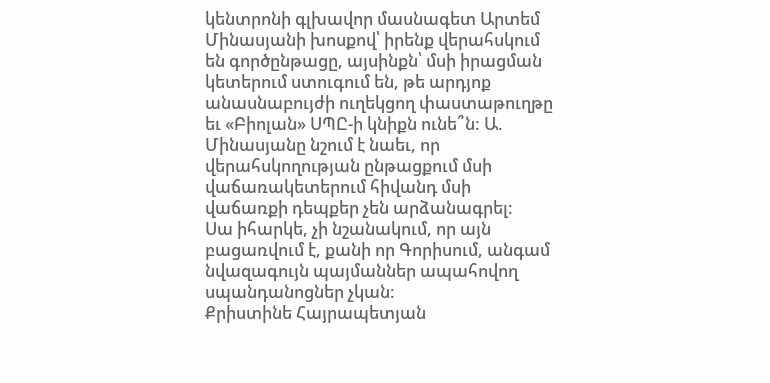կենտրոնի գլխավոր մասնագետ Արտեմ Մինասյանի խոսքով՝ իրենք վերահսկում են գործընթացը, այսինքն՝ մսի իրացման կետերում ստուգում են, թե արդյոք անասնաբույժի ուղեկցող փաստաթուղթը եւ «Բիոլան» ՍՊԸ-ի կնիքն ունե՞ն: Ա. Մինասյանը նշում է նաեւ, որ վերահսկողության ընթացքում մսի վաճառակետերում հիվանդ մսի վաճառքի դեպքեր չեն արձանագրել:
Սա իհարկե, չի նշանակում, որ այն բացառվում է, քանի որ Գորիսում, անգամ նվազագույն պայմաններ ապահովող սպանդանոցներ չկան:
Քրիստինե Հայրապետյան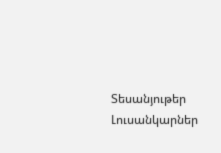Տեսանյութեր
Լուսանկարներ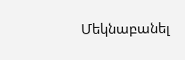Մեկնաբանել